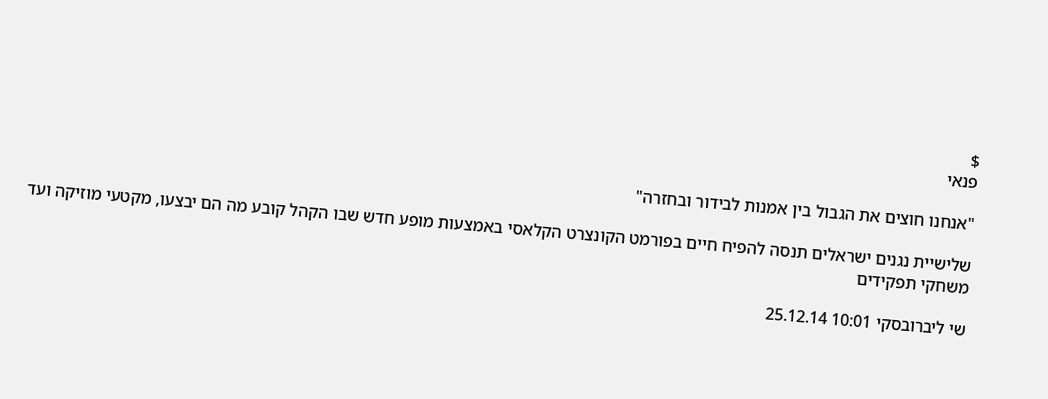$
פנאי

"אנחנו חוצים את הגבול בין אמנות לבידור ובחזרה"

שלישיית נגנים ישראלים תנסה להפיח חיים בפורמט הקונצרט הקלאסי באמצעות מופע חדש שבו הקהל קובע מה הם יבצעו, מקטעי מוזיקה ועד משחקי תפקידים

שי ליברובסקי 10:01 25.12.14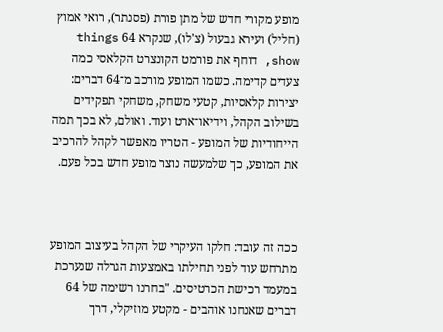מופע מקורי חדש של מתן פורת (פסנתר), רואי אמוץ (חליל) ועירא גבעול (צ'לו), שנקרא 64 things show, דוחף את פורמט הקונצרט הקלאסי כמה צעדים קדימה. כשמו המופע מורכב מ־64 דברים: יצירות קלאסיות, קטעי משחק, משחקי תפקידים בשילוב הקהל, וידיאו־ארט ועוד. ואולם, לא בכך תמה הייחודיות של המופע - הטריו מאפשר לקהל להרכיב את המופע, כך שלמעשה נוצר מופע חדש בכל פעם.



ככה זה עובד: חלקו העיקרי של הקהל בעיצוב המופע מתרחש עוד לפני תחילתו באמצעות הגרלה שנערכת במעמד רכישת הכרטיסים. "בחרנו רשימה של 64 דברים שאנחנו אוהבים - מקטע מוזיקלי, דרך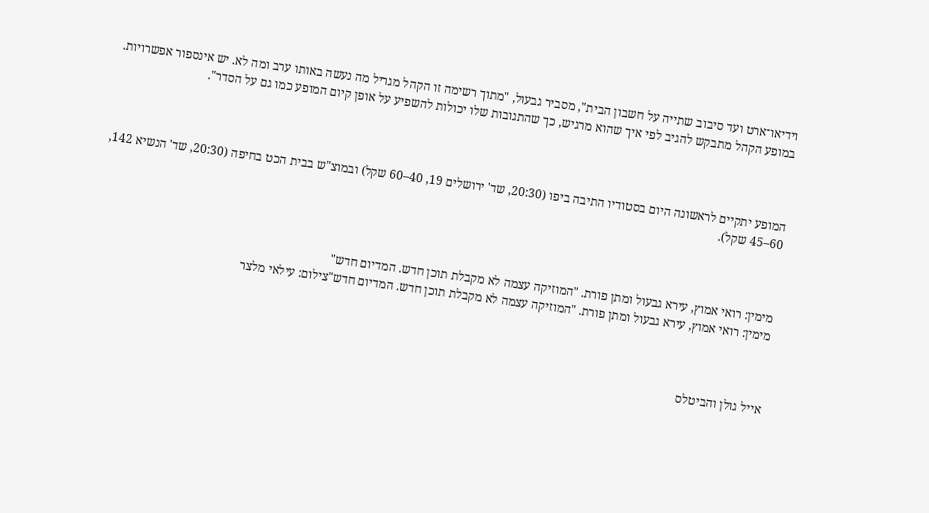וידיאו־ארט ועד סיבוב שתייה על חשבון הבית", מסביר גבעול, "מתוך רשימה זו הקהל מגריל מה נעשה באותו ערב ומה לא. יש אינספור אפשרויות. במופע הקהל מתבקש להגיב לפי איך שהוא מרגיש, כך שהתגובות שלו יכולות להשפיע על אופן קיום המופע כמו גם על הסדר".



המופע יתקיים לראשונה היום בסטודיו התיבה ביפו (20:30, שד' ירושלים 19, 40–60 שקל) ובמוצ"ש בבית הכט בחיפה (20:30, שד' הנשיא 142, 60–45 שקל).



מימין: רואי אמוץ, עירא גבעול ומתן פורת. "המוזיקה עצמה לא מקבלת תוכן חדש. המדיום חדש"
מימין: רואי אמוץ, עירא גבעול ומתן פורת. "המוזיקה עצמה לא מקבלת תוכן חדש. המדיום חדש"צילום: עילאי מלצר



אייל גולן והביטלס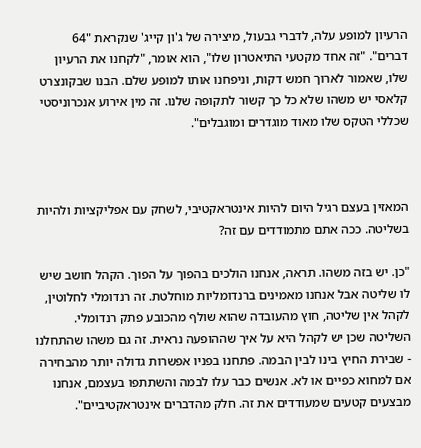הרעיון למופע עלה, לדברי גבעול, מיצירה של ג'ון קייג' שנקראת "64 דברים". "זה אחד מקטעי התיאטרון שלו", הוא אומר, "לקחנו את הרעיון שלו, שאמור לארוך חמש דקות, וניפחנו אותו למופע שלם. הבנו שבקונצרט קלאסי יש משהו שלא כל כך קשור לתקופה שלנו. זה מין אירוע אנכרוניסטי שכללי הטקס שלו מאוד מוגדרים ומוגבלים".



המאזין בעצם רגיל היום להיות אינטראקטיבי, לשחק עם אפליקציות ולהיות בשליטה. ככה אתם מתמודדים עם זה?

"כן. יש בזה משהו. תראה, אנחנו הולכים בהפוך על הפוך. הקהל חושב שיש לו שליטה אבל אנחנו מאמינים ברנדומליות מוחלטת. זה רנדומלי לחלוטין, לקהל אין שליטה, חוץ מהעובדה שהוא שולף מהכובע פתק רנדומלי. השליטה שכן יש לקהל היא על איך שההופעה נראית. זה גם משהו שהתחלנו - שבירת החיץ בינו לבין הבמה. פתחנו בפניו אפשרות גדולה יותר מהבחירה אם למחוא כפיים או לא. אנשים כבר עלו לבמה והשתתפו בעצמם, אנחנו מבצעים קטעים שמעודדים את זה. חלק מהדברים אינטראקטיביים".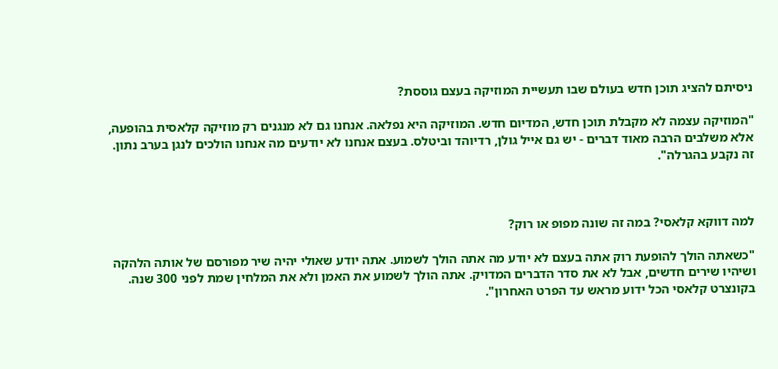ניסיתם להציג תוכן חדש בעולם שבו תעשיית המוזיקה בעצם גוססת?

"המוזיקה עצמה לא מקבלת תוכן חדש, המדיום חדש. המוזיקה היא נפלאה. אנחנו גם לא מנגנים רק מוזיקה קלאסית בהופעה, אלא משלבים הרבה מאוד דברים - יש גם אייל גולן, רדיוהד וביטלס. בעצם אנחנו לא יודעים מה אנחנו הולכים לנגן בערב נתון. זה נקבע בהגרלה".



למה דווקא קלאסי? במה זה שונה מפופ או רוק?

"כשאתה הולך להופעת רוק אתה בעצם לא יודע מה אתה הולך לשמוע. אתה יודע שאולי יהיה שיר מפורסם של אותה הלהקה ושיהיו שירים חדשים, אבל לא את סדר הדברים המדויק. אתה הולך לשמוע את האמן ולא את המלחין שמת לפני 300 שנה. בקונצרט קלאסי הכל ידוע מראש עד הפרט האחרון".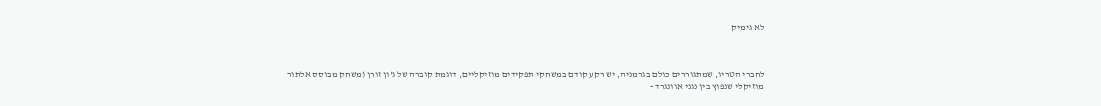לא גימיק



לחברי הטריו, שמתגוררים כולם בגרמניה, יש רקע קודם במשחקי תפקידים מוזיקליים, דוגמת קוברה של ג'ון זורן (משחק מבוסס אלתור מוזיקלי שנפוץ בין נגני אוונגרד -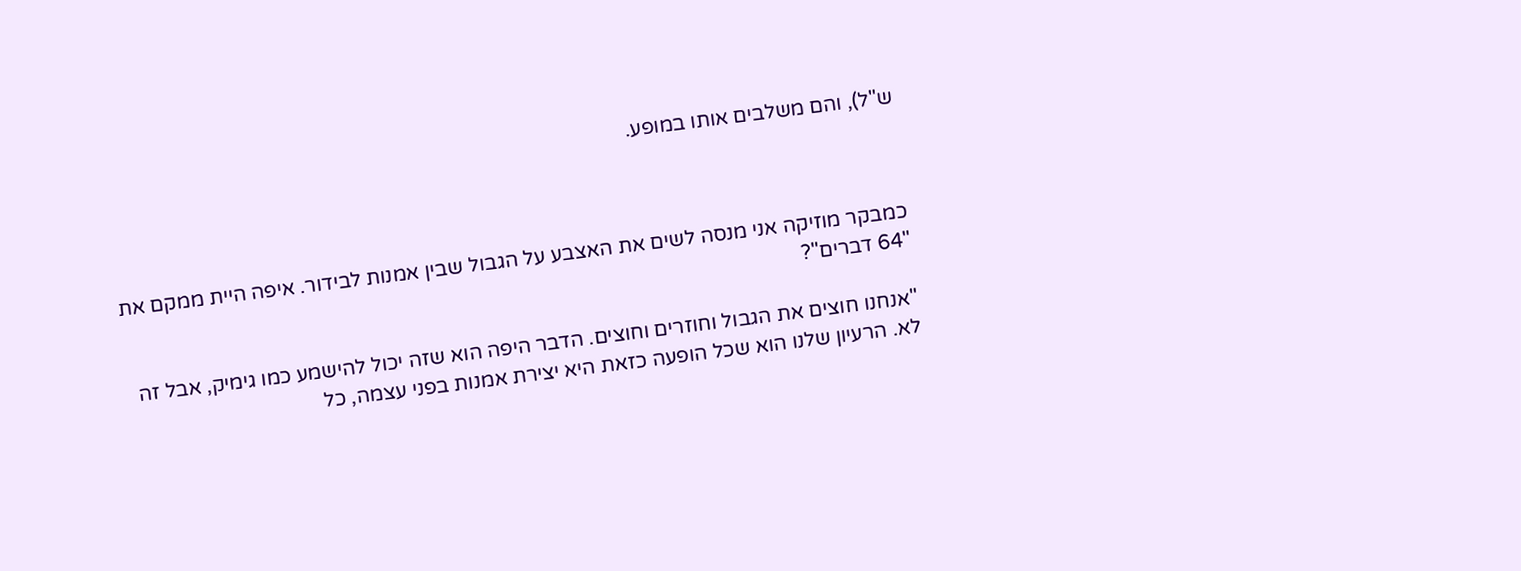ש"ל), והם משלבים אותו במופע.



כמבקר מוזיקה אני מנסה לשים את האצבע על הגבול שבין אמנות לבידור. איפה היית ממקם את "64 דברים"?

"אנחנו חוצים את הגבול וחוזרים וחוצים. הדבר היפה הוא שזה יכול להישמע כמו גימיק, אבל זה לא. הרעיון שלנו הוא שכל הופעה כזאת היא יצירת אמנות בפני עצמה, כל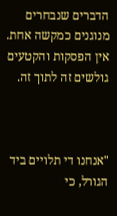הדברים שנבחרים מנוגנים כמקשה אחת. אין הפסקות והקטעים גולשים זה לתוך זה.



"אנחנו די תלויים ביד הגורל, כי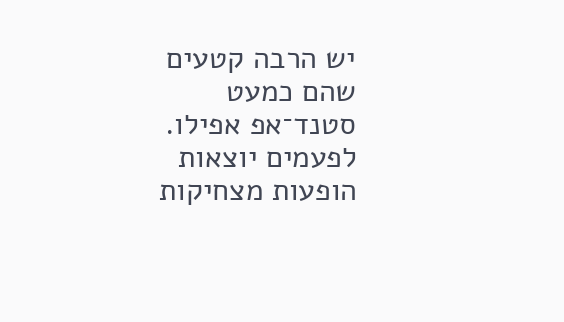יש הרבה קטעים שהם כמעט סטנד־אפ אפילו. לפעמים יוצאות הופעות מצחיקות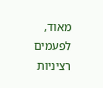מאוד, לפעמים רציניות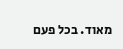מאוד. בכל פעם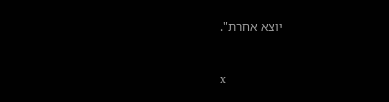יוצא אחרת".



x